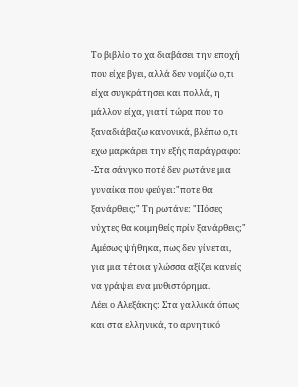Το βιβλίο το χα διαβάσει την εποχή που είχε βγει, αλλά δεν νομίζω ο,τι είχα συγκράτησει και πολλά, η μάλλον είχα, γιατί τώρα που το ξαναδιάβαζω κανονικά, βλέπω ο,τι εχω μαρκάρει την εξής παράγραφο:
-Στα σάνγκο ποτέ δεν ρωτάνε μια γυναίκα που φεύγει:"ποτε θα ξανάρθεις;" Τη ρωτάνε: "Πόσες νύχτες θα κοιμηθείς πρίν ξανάρθεις;"
Αμέσως ψήθηκα, πως δεν γίνεται, για μια τέτοια γλώσσα αξίζει κανείς να γράψει ενα μυθιστόρημα.
Λέει ο Αλεξάκης: Στα γαλλικά όπως και στα ελληνικά, το αρνητικό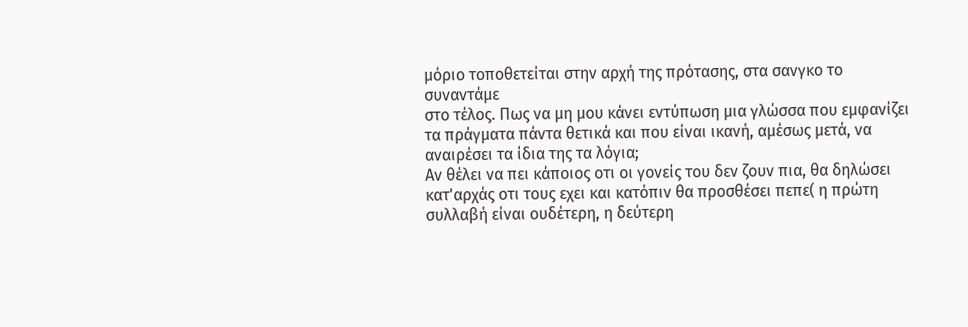μόριο τοποθετείται στην αρχή της πρότασης, στα σανγκο το συναντάμε
στο τέλος. Πως να μη μου κάνει εντύπωση μια γλώσσα που εμφανίζει τα πράγματα πάντα θετικά και που είναι ικανή, αμέσως μετά, να αναιρέσει τα ίδια της τα λόγια;
Αν θέλει να πει κάποιος οτι οι γονείς του δεν ζουν πια, θα δηλώσει κατ'αρχάς οτι τους εχει και κατόπιν θα προσθέσει πεπε( η πρώτη συλλαβή είναι ουδέτερη, η δεύτερη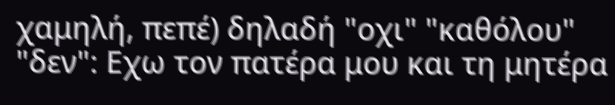χαμηλή, πεπέ) δηλαδή "οχι" "καθόλου" "δεν": Εχω τον πατέρα μου και τη μητέρα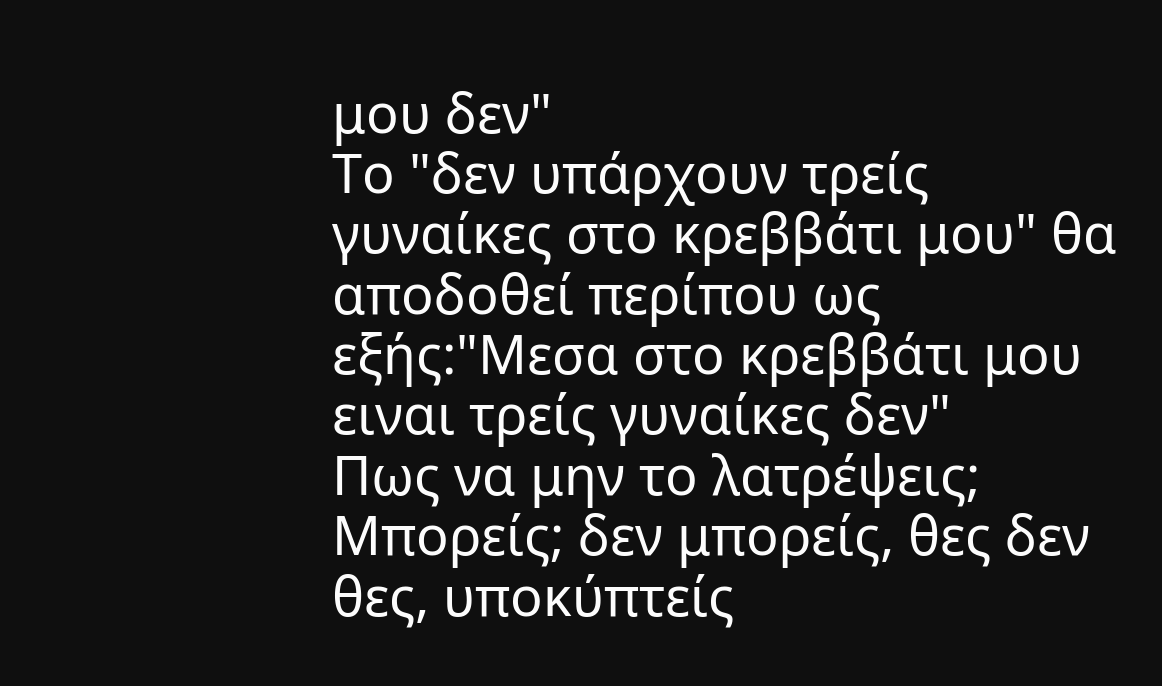μου δεν"
Το "δεν υπάρχουν τρείς γυναίκες στο κρεββάτι μου" θα αποδοθεί περίπου ως εξής:"Μεσα στο κρεββάτι μου ειναι τρείς γυναίκες δεν"
Πως να μην το λατρέψεις; Μπορείς; δεν μπορείς, θες δεν θες, υποκύπτείς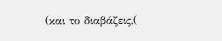(και το διαβάζεις,(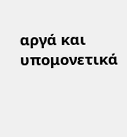αργά και υπομονετικά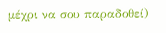μέχρι να σου παραδοθεί)